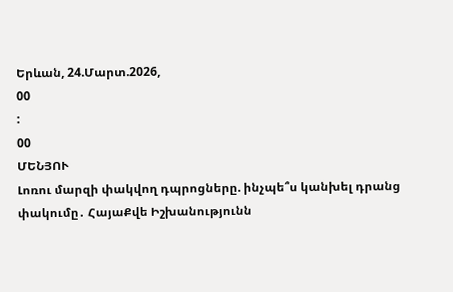Երևան, 24.Մարտ.2026,
00
:
00
ՄԵՆՅՈՒ
Լոռու մարզի փակվող դպրոցները. ինչպե՞ս կանխել դրանց փակումը․ ՀայաՔվե Իշխանությունն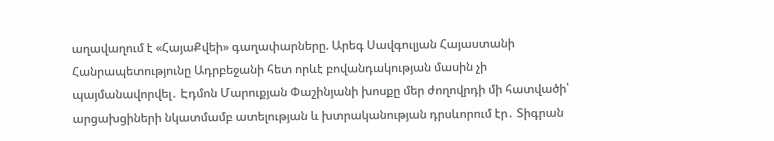աղավաղում է «ՀայաՔվեի» գաղափարները. Արեգ Սավգուլյան Հայաստանի Հանրապետությունը Ադրբեջանի հետ որևէ բովանդակության մասին չի պայմանավորվել․ Էդմոն Մարուքյան Փաշինյանի խոսքը մեր ժողովրդի մի հատվածի՝ արցախցիների նկատմամբ ատելության և խտրականության դրսևորում էր․ Տիգրան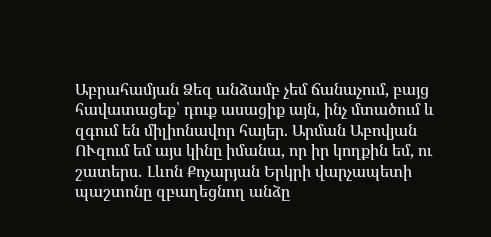Աբրահամյան Ձեզ անձամբ չեմ ճանաչում, բայց հավատացեք՝ դուք ասացիք այն, ինչ մտածում և զգում են միլիոնավոր հայեր. Արման Աբովյան ՈՒզում եմ այս կինը իմանա, որ իր կողքին եմ, ու շատերս․ Լևոն Քոչարյան Երկրի վարչապետի պաշտոնը զբաղեցնող անձը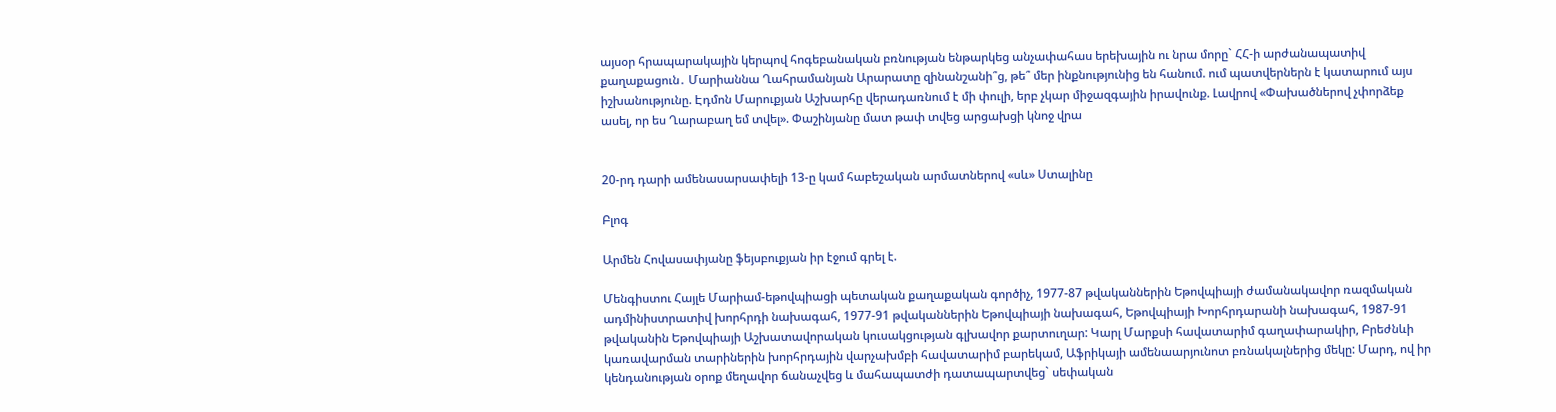այսօր հրապարակային կերպով հոգեբանական բռնության ենթարկեց անչափահաս երեխային ու նրա մորը` ՀՀ-ի արժանապատիվ քաղաքացուն․ Մարիաննա Ղահրամանյան Արարատը զինանշանի՞ց, թե՞ մեր ինքնությունից են հանում. ում պատվերներն է կատարում այս իշխանությունը. Էդմոն Մարուքյան Աշխարհը վերադառնում է մի փուլի, երբ չկար միջազգային իրավունք. Լավրով «Փախածներով չփորձեք ասել, որ ես Ղարաբաղ եմ տվել». Փաշինյանը մատ թափ տվեց արցախցի կնոջ վրա


20-րդ դարի ամենասարսափելի 13-ը կամ հաբեշական արմատներով «սև» Ստալինը

Բլոգ

Արմեն Հովասափյանը ֆեյսբուքյան իր էջում գրել է.

Մենգիստու Հայլե Մարիամ-եթովպիացի պետական քաղաքական գործիչ, 1977-87 թվականներին Եթովպիայի ժամանակավոր ռազմական ադմինիստրատիվ խորհրդի նախագահ, 1977-91 թվականներին Եթովպիայի նախագահ, Եթովպիայի Խորհրդարանի նախագահ, 1987-91 թվականին Եթովպիայի Աշխատավորական կուսակցության գլխավոր քարտուղար: Կարլ Մարքսի հավատարիմ գաղափարակիր, Բրեժնևի կառավարման տարիներին խորհրդային վարչախմբի հավատարիմ բարեկամ, Աֆրիկայի ամենաարյունոտ բռնակալներից մեկը: Մարդ, ով իր կենդանության օրոք մեղավոր ճանաչվեց և մահապատժի դատապարտվեց` սեփական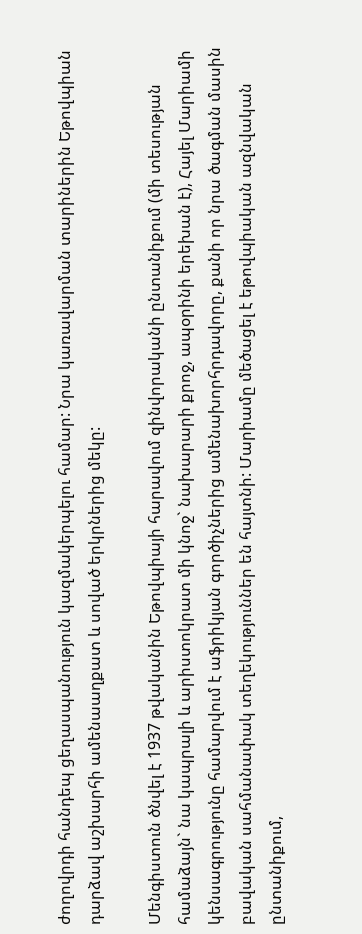ժողովրդի հանդեպ ցեղասպանություն կազմակերպելու համար: Նրա կառավարման տարիներին Եթովպիան դարձավ աշխարհի ամենաաղքատ և սոված երկրներից մեկը:

Մենգիստուն ծնվել է 1937 թվականին Եթովպիայի հարավում զինվորականի ընտանիքում (մի տեսության համաձայն` նա կապրալի և արիստոկրատ մի կնոջ` նախարարի քրոջ, ապօրինի երեխան է), Հայել Մարիամի կենսագրությունը համարվում է աֆրիկյան գործիչներից ամենախորհրդավորը, քանի որ նրա ծագման մասին բավական սահմանափակ տեղեկություններ են հայտնի: Մարիամը մեծացել է եթովպիական ազնվական ընտանիքում,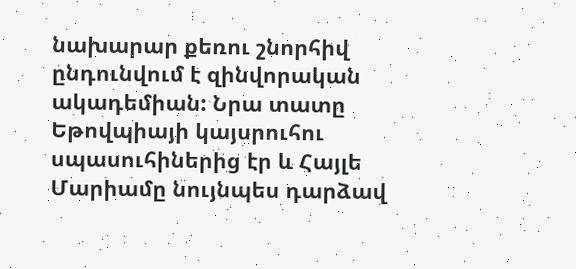նախարար քեռու շնորհիվ ընդունվում է զինվորական ակադեմիան: Նրա տատը Եթովպիայի կայսրուհու սպասուհիներից էր և Հայլե Մարիամը նույնպես դարձավ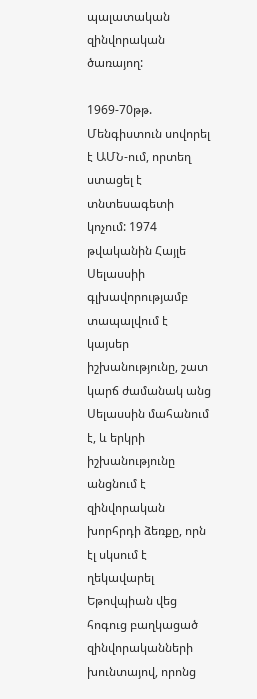պալատական զինվորական ծառայող:

1969-70թթ. Մենգիստուն սովորել է ԱՄՆ-ում, որտեղ ստացել է տնտեսագետի կոչում: 1974 թվականին Հայլե Սելասսիի գլխավորությամբ տապալվում է կայսեր իշխանությունը, շատ կարճ ժամանակ անց Սելասսին մահանում է, և երկրի իշխանությունը անցնում է զինվորական խորհրդի ձեռքը, որն էլ սկսում է ղեկավարել Եթովպիան վեց հոգուց բաղկացած զինվորականների խունտայով, որոնց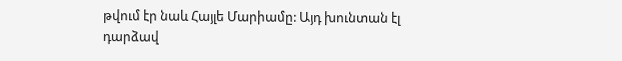թվում էր նաև Հայլե Մարիամը: Այդ խունտան էլ դարձավ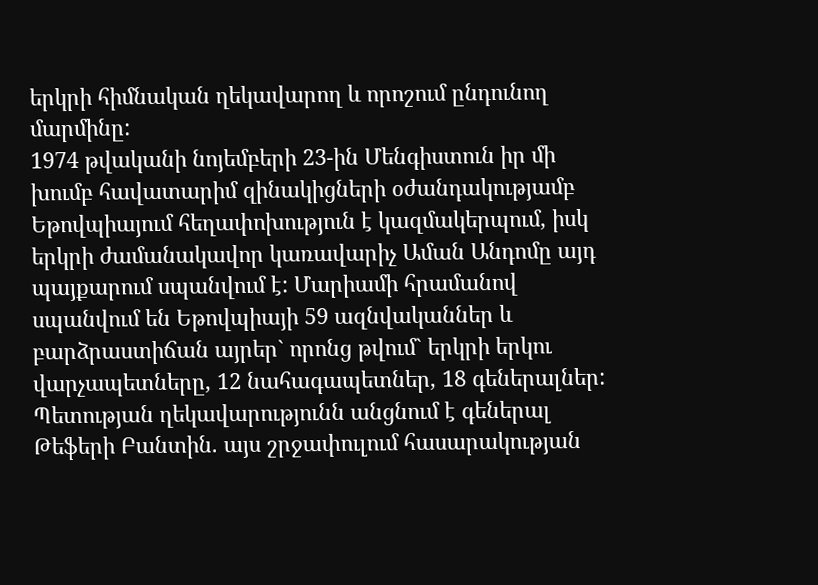երկրի հիմնական ղեկավարող և որոշում ընդունող մարմինը:
1974 թվականի նոյեմբերի 23-ին Մենգիստուն իր մի խումբ հավատարիմ զինակիցների օժանդակությամբ Եթովպիայում հեղափոխություն է կազմակերպում, իսկ երկրի ժամանակավոր կառավարիչ Աման Անդոմը այդ պայքարում սպանվում է: Մարիամի հրամանով սպանվում են Եթովպիայի 59 ազնվականներ և բարձրաստիճան այրեր` որոնց թվում` երկրի երկու վարչապետները, 12 նահագապետներ, 18 գեներալներ: Պետության ղեկավարությունն անցնում է գեներալ Թեֆերի Բանտին. այս շրջափուլում հասարակության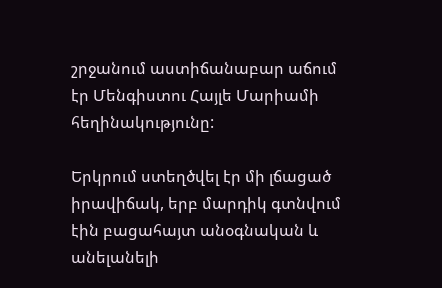շրջանում աստիճանաբար աճում էր Մենգիստու Հայլե Մարիամի հեղինակությունը:

Երկրում ստեղծվել էր մի լճացած իրավիճակ, երբ մարդիկ գտնվում էին բացահայտ անօգնական և անելանելի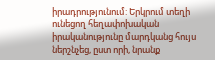իրադրությունում: Երկրում տեղի ունեցող հեղափոխական իրականությունը մարդկանց հույս ներշնչեց, ըստ որի, նրանք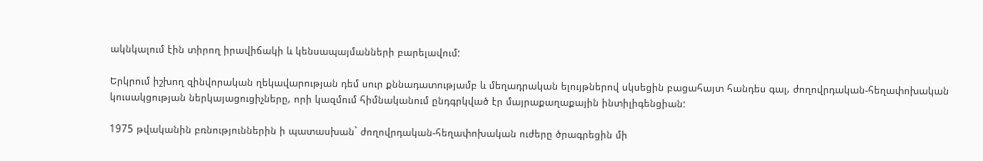ակնկալում էին տիրող իրավիճակի և կենսապայմանների բարելավում:

Երկրում իշխող զինվորական ղեկավարության դեմ սուր քննադատությամբ և մեղադրական ելույթներով սկսեցին բացահայտ հանդես գալ, ժողովրդական-հեղափոխական կուսակցության ներկայացուցիչները, որի կազմում հիմնականում ընդգրկված էր մայրաքաղաքային ինտիլիգենցիան:

1975 թվականին բռնություններին ի պատասխան` ժողովրդական-հեղափոխական ուժերը ծրագրեցին մի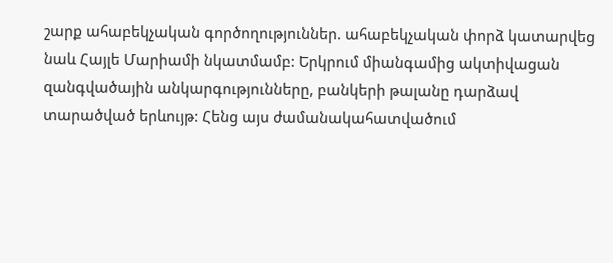շարք ահաբեկչական գործողություններ. ահաբեկչական փորձ կատարվեց նաև Հայլե Մարիամի նկատմամբ: Երկրում միանգամից ակտիվացան զանգվածային անկարգությունները, բանկերի թալանը դարձավ տարածված երևույթ: Հենց այս ժամանակահատվածում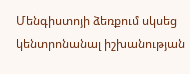Մենգիստոյի ձեռքում սկսեց կենտրոնանալ իշխանության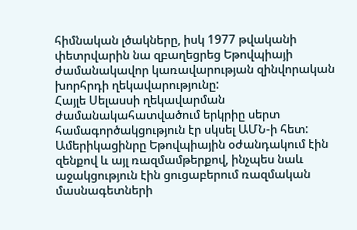հիմնական լծակները, իսկ 1977 թվականի փետրվարին նա զբաղեցրեց Եթովպիայի ժամանակավոր կառավարության զինվորական խորհրդի ղեկավարությունը:
Հայլե Սելասսի ղեկավարման ժամանակահատվածում երկրիը սերտ համագործակցություն էր սկսել ԱՄՆ-ի հետ: Ամերիկացինրը Եթովպիային օժանդակում էին զենքով և այլ ռազմամթերքով, ինչպես նաև աջակցություն էին ցուցաբերում ռազմական մասնագետների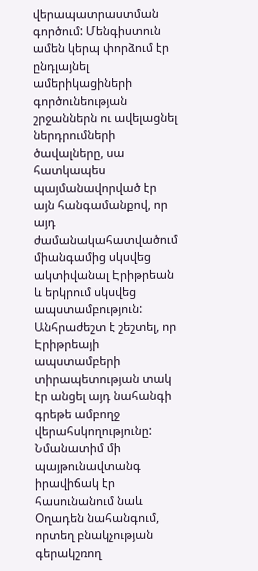վերապատրաստման գործում: Մենգիստուն ամեն կերպ փորձում էր ընդլայնել ամերիկացիների գործունեության շրջաններն ու ավելացնել ներդրումների ծավալները, սա հատկապես պայմանավորված էր այն հանգամանքով, որ այդ ժամանակահատվածում միանգամից սկսվեց ակտիվանալ Էրիթրեան և երկրում սկսվեց ապստամբություն: Անհրաժեշտ է շեշտել, որ Էրիթրեայի ապստամբերի տիրապետության տակ էր անցել այդ նահանգի գրեթե ամբողջ վերահսկողությունը: Նմանատիմ մի պայթունավտանգ իրավիճակ էր հասունանում նաև Օղադեն նահանգում, որտեղ բնակչության գերակշռող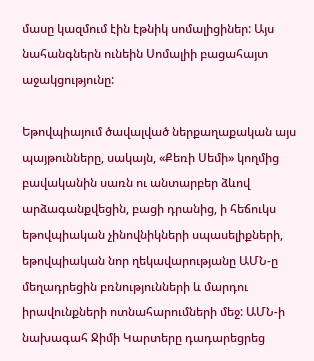մասը կազմում էին էթնիկ սոմալիցիներ: Այս նահանգներն ունեին Սոմալիի բացահայտ աջակցությունը:

Եթովպիայում ծավալված ներքաղաքական այս պայթունները, սակայն, «Քեռի Սեմի» կողմից բավականին սառն ու անտարբեր ձևով արձագանքվեցին, բացի դրանից, ի հեճուկս եթովպիական չինովնիկների սպասելիքների, եթովպիական նոր ղեկավարությանը ԱՄՆ-ը մեղադրեցին բռնությունների և մարդու իրավունքների ոտնահարումների մեջ: ԱՄՆ-ի նախագահ Ջիմի Կարտերը դադարեցրեց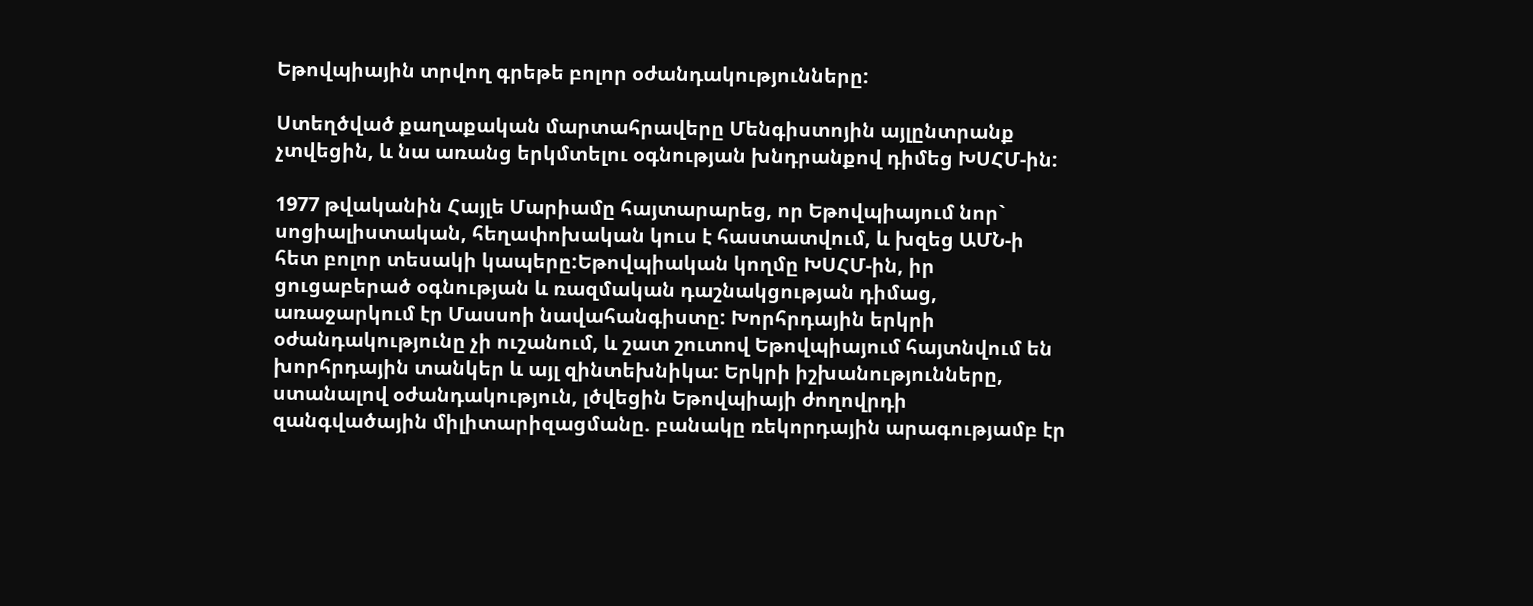Եթովպիային տրվող գրեթե բոլոր օժանդակությունները:

Ստեղծված քաղաքական մարտահրավերը Մենգիստոյին այլընտրանք չտվեցին, և նա առանց երկմտելու օգնության խնդրանքով դիմեց ԽՍՀՄ-ին:

1977 թվականին Հայլե Մարիամը հայտարարեց, որ Եթովպիայում նոր` սոցիալիստական, հեղափոխական կուս է հաստատվում, և խզեց ԱՄՆ-ի հետ բոլոր տեսակի կապերը:Եթովպիական կողմը ԽՍՀՄ-ին, իր ցուցաբերած օգնության և ռազմական դաշնակցության դիմաց, առաջարկում էր Մասսոի նավահանգիստը: Խորհրդային երկրի օժանդակությունը չի ուշանում, և շատ շուտով Եթովպիայում հայտնվում են խորհրդային տանկեր և այլ զինտեխնիկա: Երկրի իշխանությունները, ստանալով օժանդակություն, լծվեցին Եթովպիայի ժողովրդի զանգվածային միլիտարիզացմանը. բանակը ռեկորդային արագությամբ էր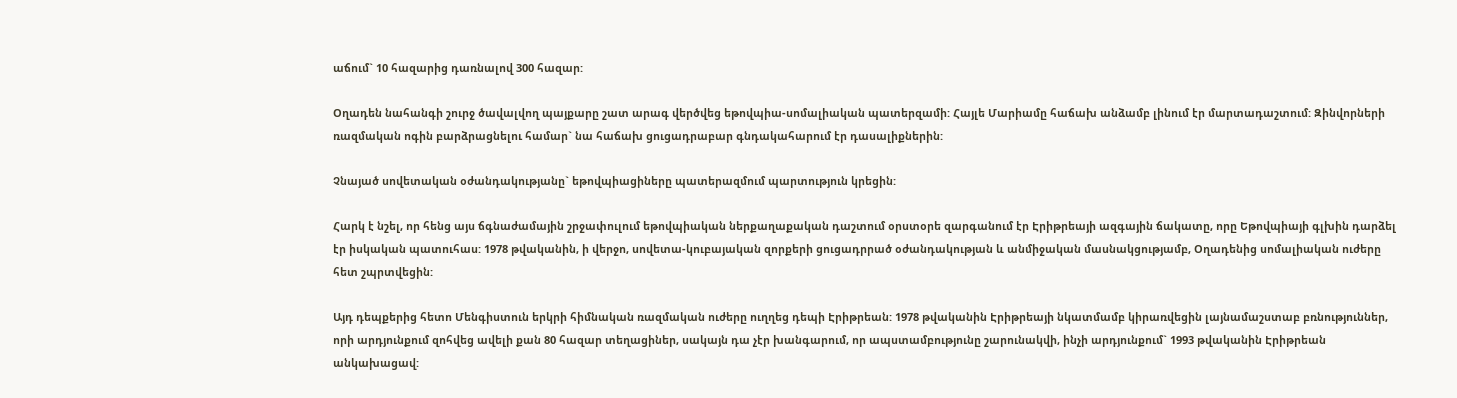աճում` 10 հազարից դառնալով 300 հազար:

Օղադեն նահանգի շուրջ ծավալվող պայքարը շատ արագ վերծվեց եթովպիա-սոմալիական պատերզամի: Հայլե Մարիամը հաճախ անձամբ լինում էր մարտադաշտում: Զինվորների ռազմական ոգին բարձրացնելու համար` նա հաճախ ցուցադրաբար գնդակահարում էր դասալիքներին:

Չնայած սովետական օժանդակությանը` եթովպիացիները պատերազմում պարտություն կրեցին:

Հարկ է նշել, որ հենց այս ճգնաժամային շրջափուլում եթովպիական ներքաղաքական դաշտում օրստօրե զարգանում էր Էրիթրեայի ազգային ճակատը, որը Եթովպիայի գլխին դարձել էր իսկական պատուհաս: 1978 թվականին, ի վերջո, սովետա-կուբայական զորքերի ցուցադրրած օժանդակության և անմիջական մասնակցությամբ, Օղադենից սոմալիական ուժերը հետ շպրտվեցին:

Այդ դեպքերից հետո Մենգիստուն երկրի հիմնական ռազմական ուժերը ուղղեց դեպի Էրիթրեան: 1978 թվականին Էրիթրեայի նկատմամբ կիրառվեցին լայնամաշստաբ բռնություններ, որի արդյունքում զոհվեց ավելի քան 80 հազար տեղացիներ, սակայն դա չէր խանգարում, որ ապստամբությունը շարունակվի, ինչի արդյունքում` 1993 թվականին Էրիթրեան անկախացավ: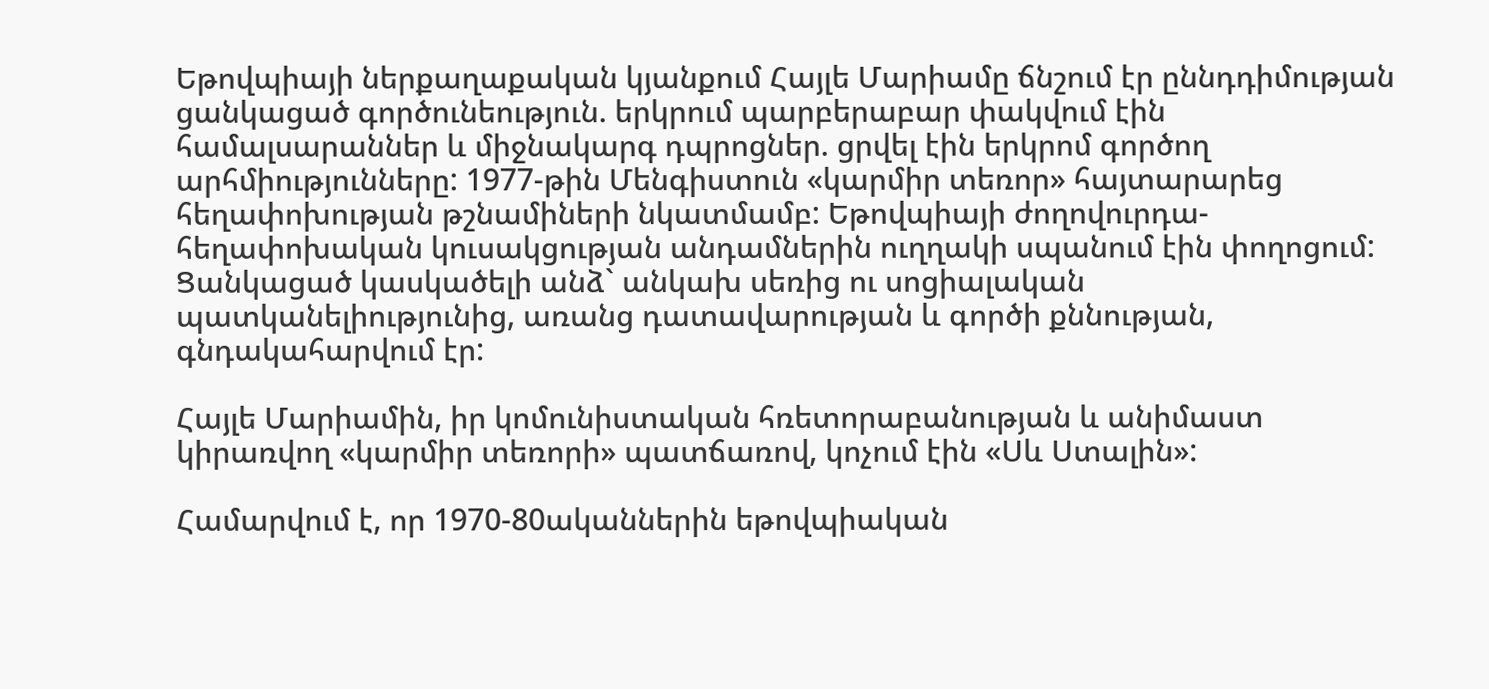Եթովպիայի ներքաղաքական կյանքում Հայլե Մարիամը ճնշում էր ըննդդիմության ցանկացած գործունեություն. երկրում պարբերաբար փակվում էին համալսարաններ և միջնակարգ դպրոցներ. ցրվել էին երկրոմ գործող արհմիությունները: 1977-թին Մենգիստուն «կարմիր տեռոր» հայտարարեց հեղափոխության թշնամիների նկատմամբ: Եթովպիայի ժողովուրդա-հեղափոխական կուսակցության անդամներին ուղղակի սպանում էին փողոցում: Ցանկացած կասկածելի անձ` անկախ սեռից ու սոցիալական պատկանելիությունից, առանց դատավարության և գործի քննության, գնդակահարվում էր:

Հայլե Մարիամին, իր կոմունիստական հռետորաբանության և անիմաստ կիրառվող «կարմիր տեռորի» պատճառով, կոչում էին «Սև Ստալին»:

Համարվում է, որ 1970-80ականներին եթովպիական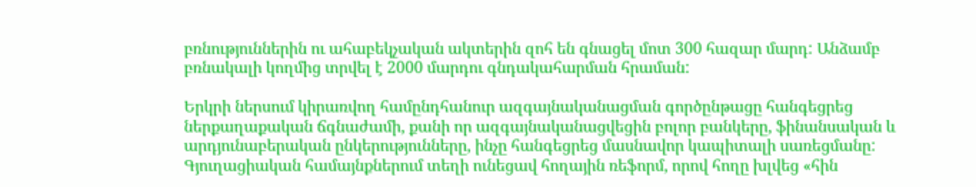բռնություններին ու ահաբեկչական ակտերին զոհ են գնացել մոտ 300 հազար մարդ: Անձամբ բռնակալի կողմից տրվել է 2000 մարդու գնդակահարման հրաման:

Երկրի ներսում կիրառվող համընդհանուր ազգայնականացման գործընթացը հանգեցրեց ներքաղաքական ճգնաժամի, քանի որ ազգայնականացվեցին բոլոր բանկերը, ֆինանսական և արդյունաբերական ընկերությունները, ինչը հանգեցրեց մասնավոր կապիտալի սառեցմանը: Գյուղացիական համայնքներում տեղի ունեցավ հողային ռեֆորմ, որով հողը խլվեց «հին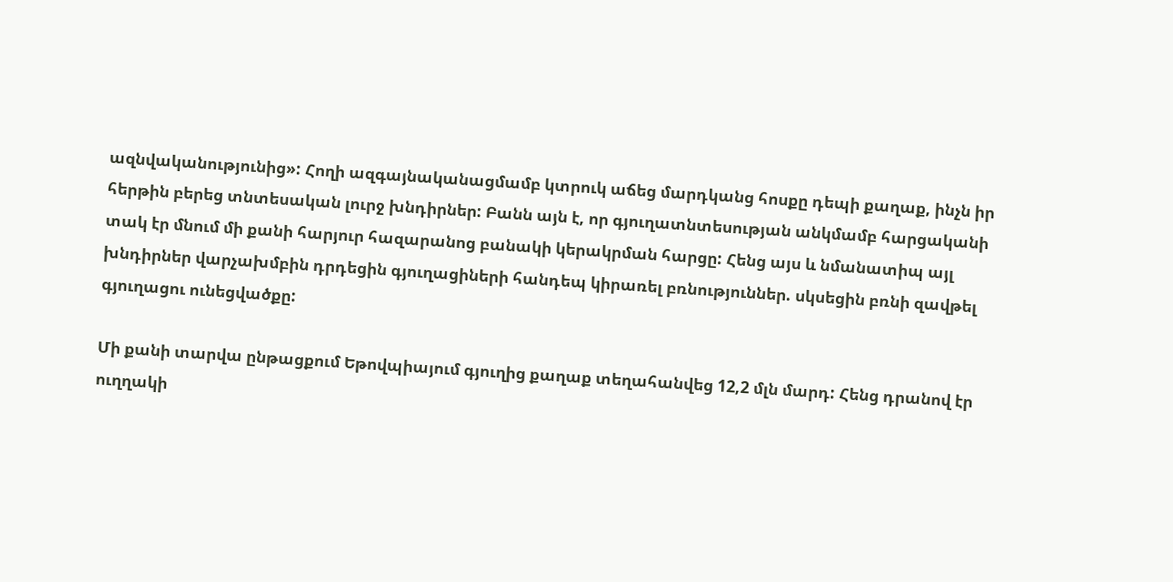ազնվականությունից»: Հողի ազգայնականացմամբ կտրուկ աճեց մարդկանց հոսքը դեպի քաղաք, ինչն իր հերթին բերեց տնտեսական լուրջ խնդիրներ: Բանն այն է, որ գյուղատնտեսության անկմամբ հարցականի տակ էր մնում մի քանի հարյուր հազարանոց բանակի կերակրման հարցը: Հենց այս և նմանատիպ այլ խնդիրներ վարչախմբին դրդեցին գյուղացիների հանդեպ կիրառել բռնություններ. սկսեցին բռնի զավթել գյուղացու ունեցվածքը:

Մի քանի տարվա ընթացքում Եթովպիայում գյուղից քաղաք տեղահանվեց 12,2 մլն մարդ: Հենց դրանով էր ուղղակի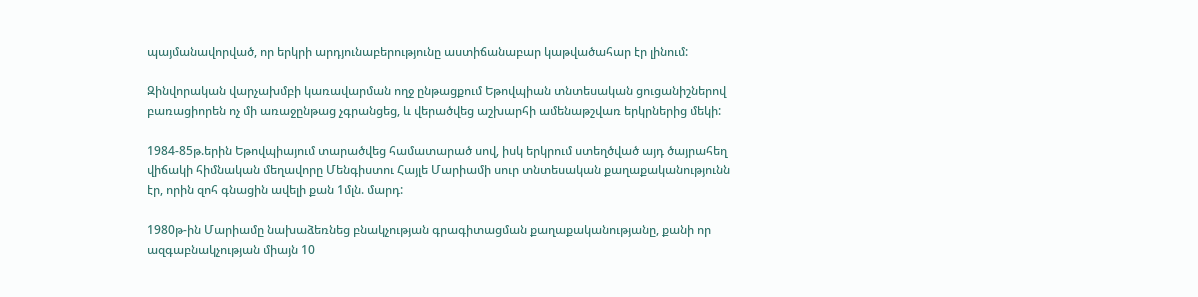պայմանավորված, որ երկրի արդյունաբերությունը աստիճանաբար կաթվածահար էր լինում:

Զինվորական վարչախմբի կառավարման ողջ ընթացքում Եթովպիան տնտեսական ցուցանիշներով բառացիորեն ոչ մի առաջընթաց չգրանցեց, և վերածվեց աշխարհի ամենաթշվառ երկրներից մեկի:

1984-85թ.երին Եթովպիայում տարածվեց համատարած սով, իսկ երկրում ստեղծված այդ ծայրահեղ վիճակի հիմնական մեղավորը Մենգիստու Հայլե Մարիամի սուր տնտեսական քաղաքականությունն էր, որին զոհ գնացին ավելի քան 1մլն. մարդ:

1980թ-ին Մարիամը նախաձեռնեց բնակչության գրագիտացման քաղաքականությանը, քանի որ ազգաբնակչության միայն 10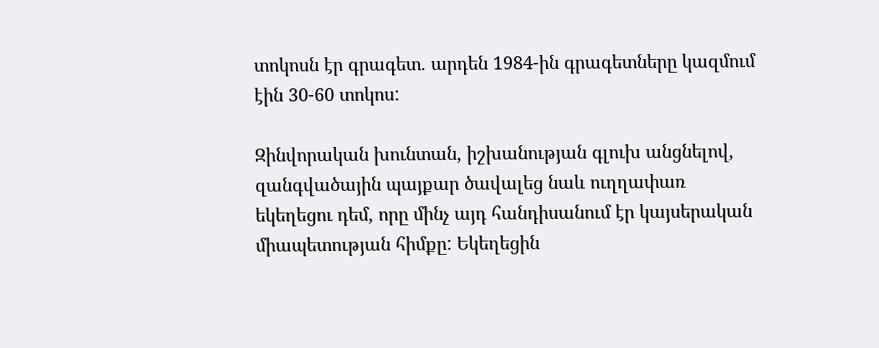տոկոսն էր գրագետ. արդեն 1984-ին գրագետները կազմում էին 30-60 տոկոս:

Զինվորական խունտան, իշխանության գլուխ անցնելով, զանգվածային պայքար ծավալեց նաև ուղղափառ եկեղեցու դեմ, որը մինչ այդ հանդիսանում էր կայսերական միապետության հիմքը: Եկեղեցին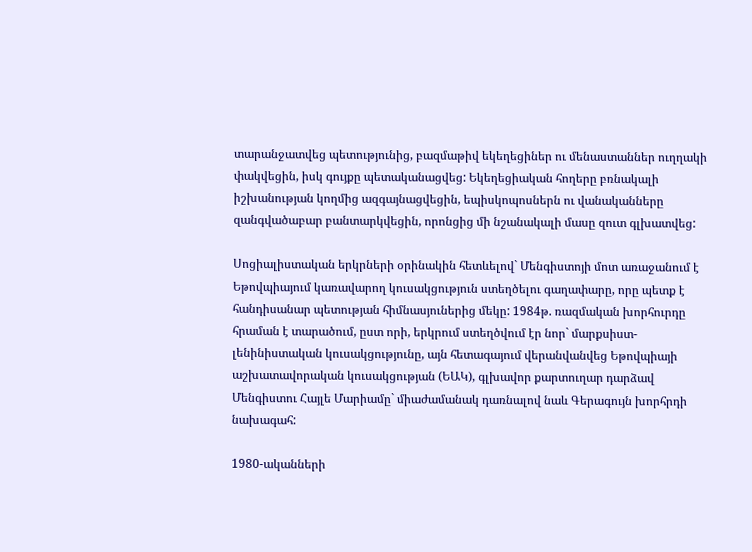տարանջատվեց պետությունից, բազմաթիվ եկեղեցիներ ու մենաստաններ ուղղակի փակվեցին, իսկ գույքը պետականացվեց: Եկեղեցիական հողերը բռնակալի իշխանության կողմից ազգայնացվեցին, եպիսկոպոսներն ու վանականները զանգվածաբար բանտարկվեցին, որոնցից մի նշանակալի մասը զուտ գլխատվեց:

Սոցիալիստական երկրների օրինակին հետևելով` Մենգիստոյի մոտ առաջանում է Եթովպիայում կառավարող կուսակցություն ստեղծելու գաղափարը, որը պետք է հանդիսանար պետության հիմնասյուներից մեկը: 1984թ. ռազմական խորհուրդը հրաման է տարածում, ըստ որի, երկրում ստեղծվում էր նոր` մարքսիստ- լենինիստական կուսակցությունը, այն հետագայում վերանվանվեց Եթովպիայի աշխատավորական կուսակցության (ԵԱԿ), գլխավոր քարտուղար դարձավ Մենգիստու Հայլե Մարիամը` միաժամանակ դառնալով նաև Գերագույն խորհրդի նախագահ:

1980-ականների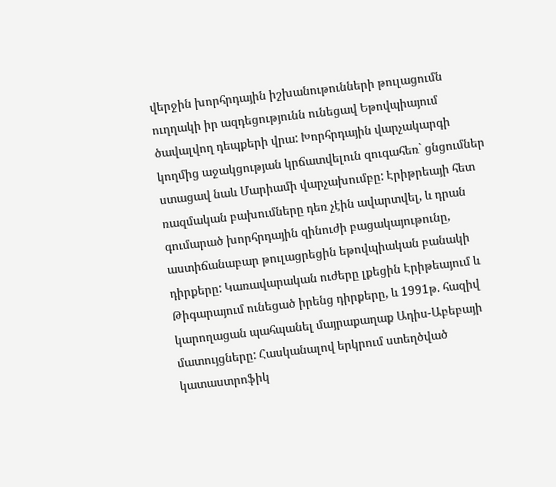վերջին խորհրդային իշխանութունների թուլացումն ուղղակի իր ազդեցությունն ունեցավ Եթովպիայում ծավալվող դեպքերի վրա: Խորհրդային վարչակարգի կողմից աջակցության կրճատվելուն զուգահեռ` ցնցումներ ստացավ նաև Մարիամի վարչախումբը: Էրիթրեայի հետ ռազմական բախումները դեռ չէին ավարտվել, և դրան գումարած խորհրդային զինուժի բացակայութունը, աստիճանաբար թուլացրեցին եթովպիական բանակի դիրքերը: Կառավարական ուժերը լքեցին Էրիթեայում և Թիգարայում ունեցած իրենց դիրքերը, և 1991թ. հազիվ կարողացան պահպանել մայրաքաղաք Ադիս-Աբեբայի մատույցները: Հասկանալով երկրում ստեղծված կատաստրոֆիկ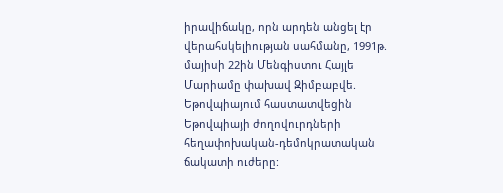իրավիճակը, որն արդեն անցել էր վերահսկելիության սահմանը, 1991թ. մայիսի 22ին Մենգիստու Հայլե Մարիամը փախավ Զիմբաբվե. Եթովպիայում հաստատվեցին Եթովպիայի ժողովուրդների հեղափոխական-դեմոկրատական ճակատի ուժերը: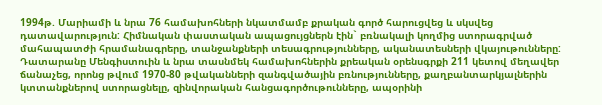1994թ. Մարիամի և նրա 76 համախոհների նկատմամբ քրական գործ հարուցվեց և սկսվեց դատավարություն: Հիմնական փաստական ապացույցներն էին` բռնակալի կողմից ստորագրված մահապատժի հրամանագրերը, տանջանքների տեսագրությունները, ականատեսների վկայութունները: Դատարանը Մենգիստուին և նրա տասնմեկ համախոհներին քրեական օրենսգրքի 211 կետով մեղավեր ճանաչեց, որոնց թվում 1970-80 թվականների զանգվածային բռնությունները, քաղբանտարկյալներին կտտանքներով ստորացնելը, զինվորական հանցագործութունները, ապօրինի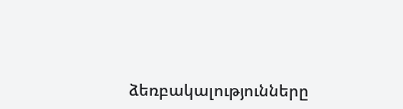ձեռբակալությունները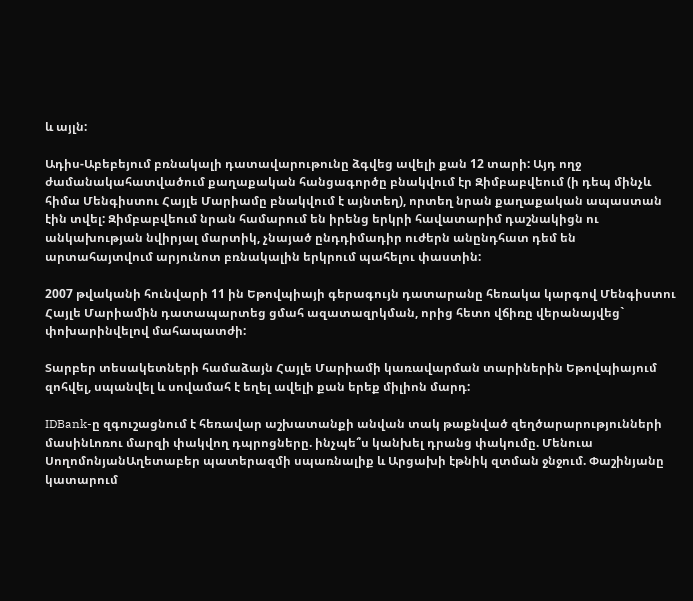և այլն:

Ադիս-Աբեբեյում բռնակալի դատավարութունը ձգվեց ավելի քան 12 տարի: Այդ ողջ ժամանակահատվածում քաղաքական հանցագործը բնակվում էր Զիմբաբվեում (ի դեպ մինչև հիմա Մենգիստու Հայլե Մարիամը բնակվում է այնտեղ), որտեղ նրան քաղաքական ապաստան էին տվել: Զիմբաբվեում նրան համարում են իրենց երկրի հավատարիմ դաշնակիցն ու անկախության նվիրյալ մարտիկ, չնայած ընդդիմադիր ուժերն անընդհատ դեմ են արտահայտվում արյունոտ բռնակալին երկրում պահելու փաստին:

2007 թվականի հունվարի 11 ին Եթովպիայի գերագույն դատարանը հեռակա կարգով Մենգիստու Հայլե Մարիամին դատապարտեց ցմահ ազատազրկման, որից հետո վճիռը վերանայվեց` փոխարինվելով մահապատժի:

Տարբեր տեսակետների համաձայն Հայլե Մարիամի կառավարման տարիներին Եթովպիայում զոհվել, սպանվել և սովամահ է եղել ավելի քան երեք միլիոն մարդ:

IDBank-ը զգուշացնում է հեռավար աշխատանքի անվան տակ թաքնված զեղծարարությունների մասինԼոռու մարզի փակվող դպրոցները. ինչպե՞ս կանխել դրանց փակումը. Մենուա ՍողոմոնյանԱղետաբեր պատերազմի սպառնալիք և Արցախի էթնիկ զտման ջնջում. Փաշինյանը կատարում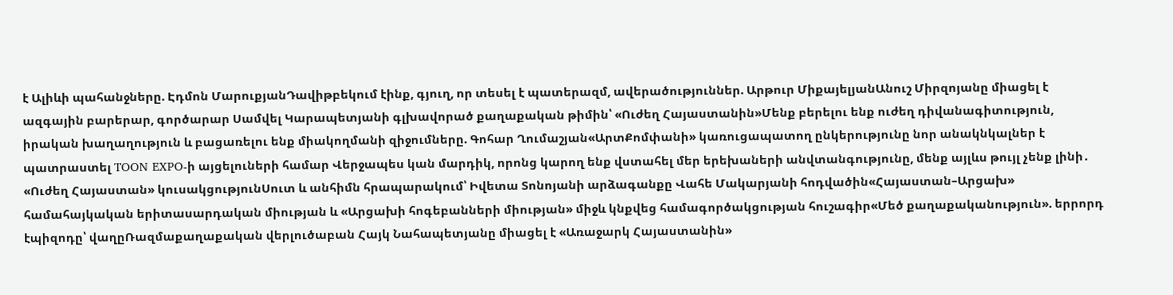է Ալիևի պահանջները. Էդմոն ՄարուքյանԴավիթբեկում էինք, գյուղ, որ տեսել է պատերազմ, ավերածություններ. Արթուր ՄիքայելյանԱնուշ Միրզոյանը միացել է ազգային բարերար, գործարար Սամվել Կարապետյանի գլխավորած քաղաքական թիմին՝ «Ուժեղ Հայաստանին»Մենք բերելու ենք ուժեղ դիվանագիտություն, իրական խաղաղություն և բացառելու ենք միակողմանի զիջումները. Գոհար Ղումաշյան«ԱրտՔոմփանի» կառուցապատող ընկերությունը նոր անակնկալներ է պատրաստել TOON EXPO-ի այցելուների համար Վերջապես կան մարդիկ, որոնց կարող ենք վստահել մեր երեխաների անվտանգությունը, մենք այլևս թույլ չենք լինի․ «Ուժեղ Հայաստան» կուսակցությունՍուտ և անհիմն հրապարակում՝ Իվետա Տոնոյանի արձագանքը Վահե Մակարյանի հոդվածին«Հայաստան–Արցախ» համահայկական երիտասարդական միության և «Արցախի հոգեբանների միության» միջև կնքվեց համագործակցության հուշագիր«Մեծ քաղաքականություն». երրորդ էպիզոդը՝ վաղըՌազմաքաղաքական վերլուծաբան Հայկ Նահապետյանը միացել է «Առաջարկ Հայաստանին»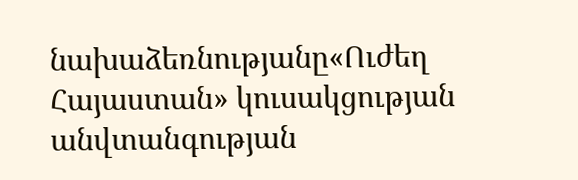նախաձեռնությանը«Ուժեղ Հայաստան» կուսակցության անվտանգության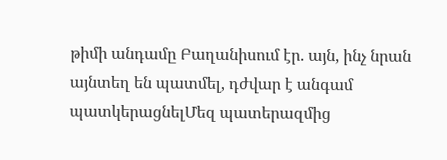թիմի անդամը Բաղանիսում էր. այն, ինչ նրան այնտեղ են պատմել, դժվար է անգամ պատկերացնելՄեզ պատերազմից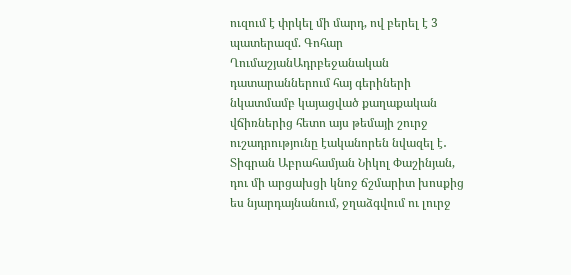ուզում է փրկել մի մարդ, ով բերել է 3 պատերազմ. Գոհար ՂումաշյանԱդրբեջանական դատարաններում հայ գերիների նկատմամբ կայացված քաղաքական վճիռներից հետո այս թեմայի շուրջ ուշադրությունը էականորեն նվազել է․ Տիգրան Աբրահամյան Նիկոլ Փաշինյան, դու մի արցախցի կնոջ ճշմարիտ խոսքից ես նյարդայնանում, ջղաձգվում ու լուրջ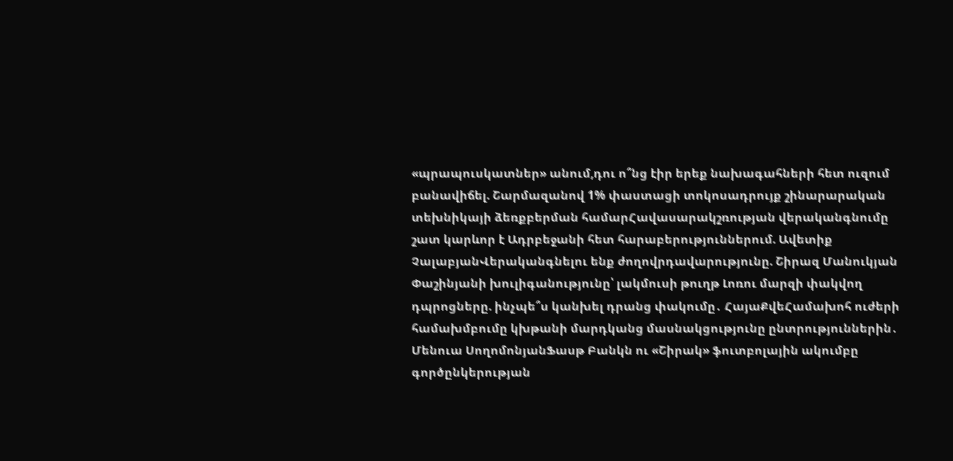«պրապուսկատներ» անում,դու ո՞նց էիր երեք նախագահների հետ ուզում բանավիճել. Շարմազանով 1% փաստացի տոկոսադրույք շինարարական տեխնիկայի ձեռքբերման համարՀավասարակշռության վերականգնումը շատ կարևոր է Ադրբեջանի հետ հարաբերություններում. Ավետիք ՉալաբյանՎերականգնելու ենք ժողովրդավարությունը. Շիրազ Մանուկյան Փաշինյանի խուլիգանությունը՝ լակմուսի թուղթ Լոռու մարզի փակվող դպրոցները. ինչպե՞ս կանխել դրանց փակումը․ ՀայաՔվեՀամախոհ ուժերի համախմբումը կխթանի մարդկանց մասնակցությունը ընտրություններին․ Մենուա ՍողոմոնյանՖասթ Բանկն ու «Շիրակ» ֆուտբոլային ակումբը գործընկերության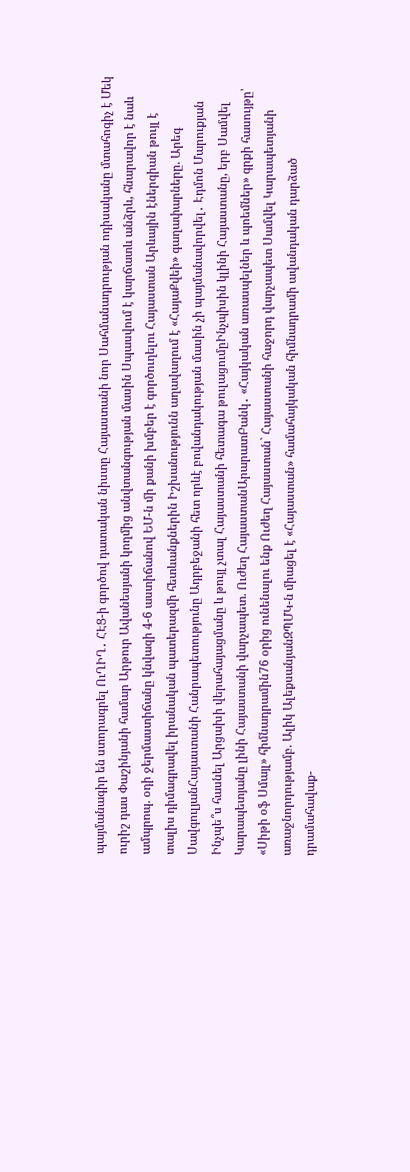պայմանագիր են ստորագրել ՈւՂԻՂ․ ՀԷՑ-ի գործով դատական նիստը Հայաստանի նոր Սահմանադրության ոդիսականը մտահոգիչ է Մեկ ուրիշ դաս Փաշինյանի համար Արթուր Ավանեսյանի կողմից անվտանգության մասին Սպասվում է կարճատև անձրև, հնարավոր է նաև ամպրոպ. օդի ջերմաստիճանը կնվազի 4-6 աստիճանով ԵՄ-ն մի քանի խմբեր է գործուղելու Հայաստան Արևային էներգիան թույլ է տալիս դիմագրավել իրանական պատերազմի հետևանքներին Իշխանությունն աղավաղում է «ՀայաՔվեի» գաղափարները. Արեգ ՍավգուլյանՀայաստանի Հանրապետությունը Ադրբեջանի հետ որևէ բովանդակության մասին չի պայմանավորվել․ Էդմոն Մարուքյան Ինչպե՞ս հասնել Արցախի վերահայացմանը և թույլ չտալ Հայաստանի հետագա թուլացումըԻնչպիսին կլինի Հայաստանը, երբ Սամվել Կարապետյանը լինի Հայաստանի վարչապետ. Ուժեղ ՀայաստանԱրարատԲանկ․ «Հայկական առասպելներ և պոեմներ» գրքի հասույթը՝ «Սիթի օֆ Սմայլ» հիմնադրամին76 օրից ունենալու ենք Ուժեղ Հայաստան` Հայաստանի հաջորդ վարչապետ Սամվել Կարապետյանի առաջնորդությամբ. Ալիկ ԱլեքսանյանԶՊՄԿ-ն միացել է «Հայաստան» համահայկական հիմնադրամի ավանդական դարձած դրամահավաք-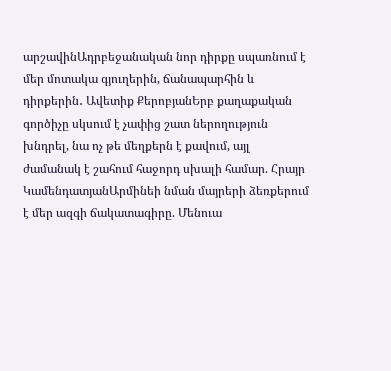արշավինԱդրբեջանական նոր դիրքը սպառնում է մեր մոտակա գյուղերին, ճանապարհին և դիրքերին․ Ավետիք ՔերոբյանԵրբ քաղաքական գործիչը սկսում է չափից շատ ներողություն խնդրել, նա ոչ թե մեղքերն է քավում, այլ ժամանակ է շահում հաջորդ սխալի համար. Հրայր ԿամենդատյանԱրմինեի նման մայրերի ձեռքերում է մեր ազգի ճակատագիրը. Մենուա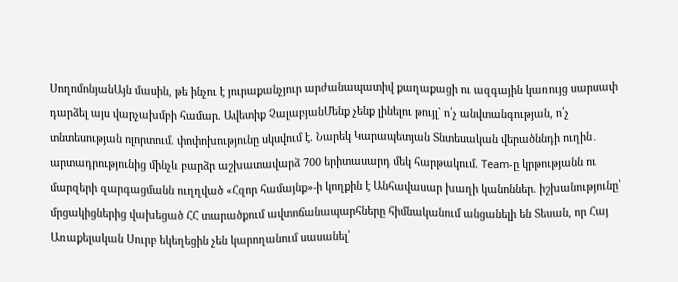ՍողոմոնյանԱյն մասին, թե ինչու է յուրաքանչյուր արժանապատիվ քաղաքացի ու ազգային կառույց սարսափ դարձել այս վարչախմբի համար. Ավետիք ՉալաբյանՄենք չենք լինելու թույլ` ո՛չ անվտանգության, ո՛չ տնտեսության ոլորտում. փոփոխությունը սկսվում է. Նարեկ Կարապետյան Տնտեսական վերածննդի ուղին․ արտադրությունից մինչև բարձր աշխատավարձ 700 երիտասարդ մեկ հարթակում. Team-ը կրթությանն ու մարզերի զարգացմանն ուղղված «Հզոր համայնք»-ի կողքին է Անհավասար խաղի կանոններ. իշխանությունը՝ մրցակիցներից վախեցած ՀՀ տարածքում ավտոճանապարհները հիմնականում անցանելի են Տեսան, որ Հայ Առաքելական Սուրբ եկեղեցին չեն կարողանում սասանել՝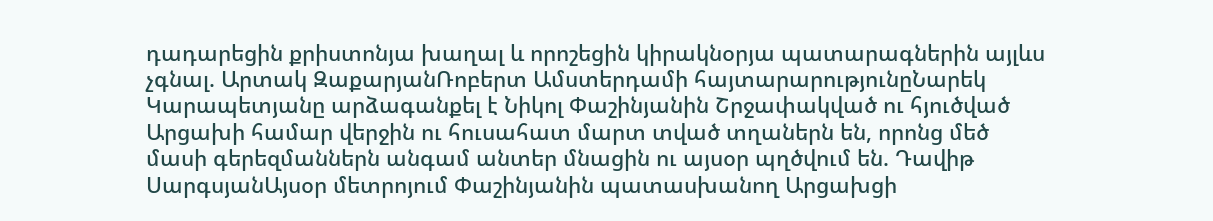դադարեցին քրիստոնյա խաղալ և որոշեցին կիրակնօրյա պատարագներին այլևս չգնալ. Արտակ ԶաքարյանՌոբերտ Ամստերդամի հայտարարությունըՆարեկ Կարապետյանը արձագանքել է Նիկոլ Փաշինյանին Շրջափակված ու հյուծված Արցախի համար վերջին ու հուսահատ մարտ տված տղաներն են, որոնց մեծ մասի գերեզմաններն անգամ անտեր մնացին ու այսօր պղծվում են. Դավիթ ՍարգսյանԱյսօր մետրոյում Փաշինյանին պատասխանող Արցախցի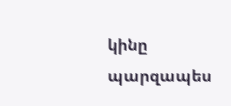կինը պարզապես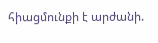հիացմունքի է արժանի.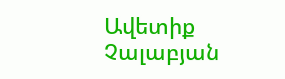Ավետիք Չալաբյան